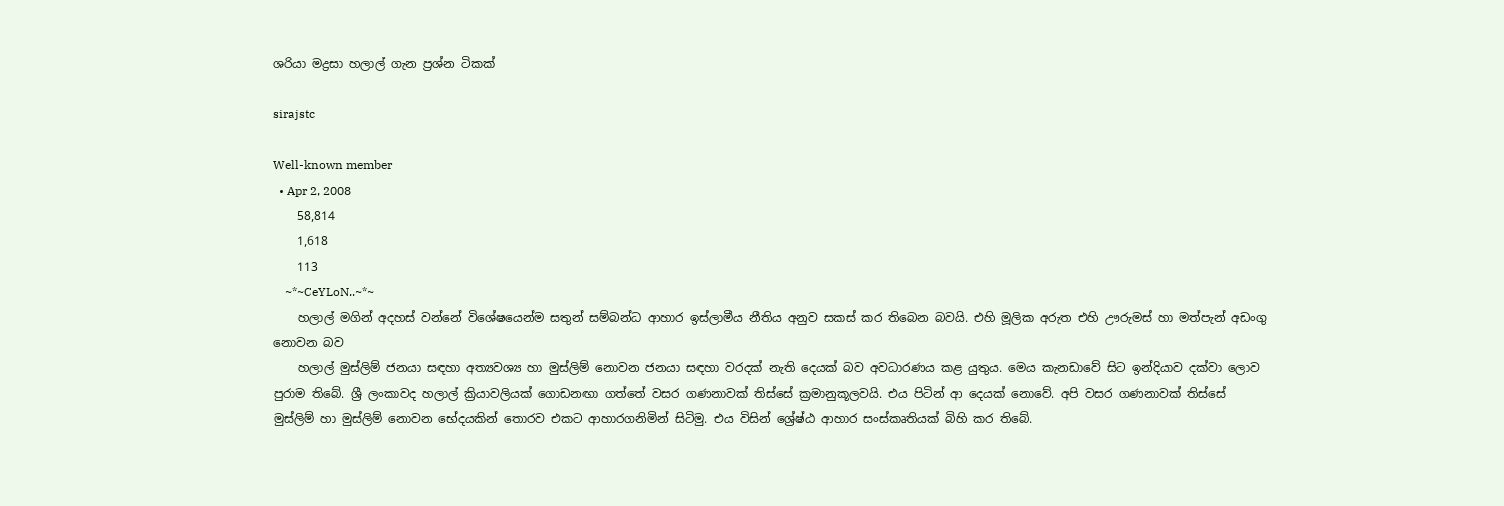ශරියා මද්‍රසා හලාල් ගැන ප්‍රශ්න ටිකක්

sirajstc

Well-known member
  • Apr 2, 2008
    58,814
    1,618
    113
    ~*~CeYLoN..~*~
    හලාල් මගින් අදහස් වන්නේ විශේෂයෙන්ම සතුන් සම්බන්ධ ආහාර ඉස්ලාමීය නීතිය අනුව සකස් කර තිබෙන බවයි. එහි මූලික අරුත එහි ඌරුමස් හා මත්පැන් අඩංගු නොවන බව
    හලාල් මුස්ලිම් ජනයා සඳහා අත්‍යවශ්‍ය හා මුස්ලිම් නොවන ජනයා සඳහා වරදක් නැති දෙයක් බව අවධාරණය කළ යුතුය. මෙය කැනඩාවේ සිට ඉන්දියාව දක්වා ලොව පුරාම තිබේ. ශ්‍රී ලංකාවද හලාල් ක්‍රියාවලියක් ගොඩනඟා ගත්තේ වසර ගණනාවක් තිස්සේ ක්‍රමානුකූලවයි. එය පිටින් ආ දෙයක් නොවේ. අපි වසර ගණනාවක් තිස්සේ මුස්ලිම් හා මුස්ලිම් නොවන භේදයකින් තොරව එකට ආහාරගනිමින් සිටිමු. එය විසින් ශ්‍රේෂ්ඨ ආහාර සංස්කෘතියක් බිහි කර තිබේ.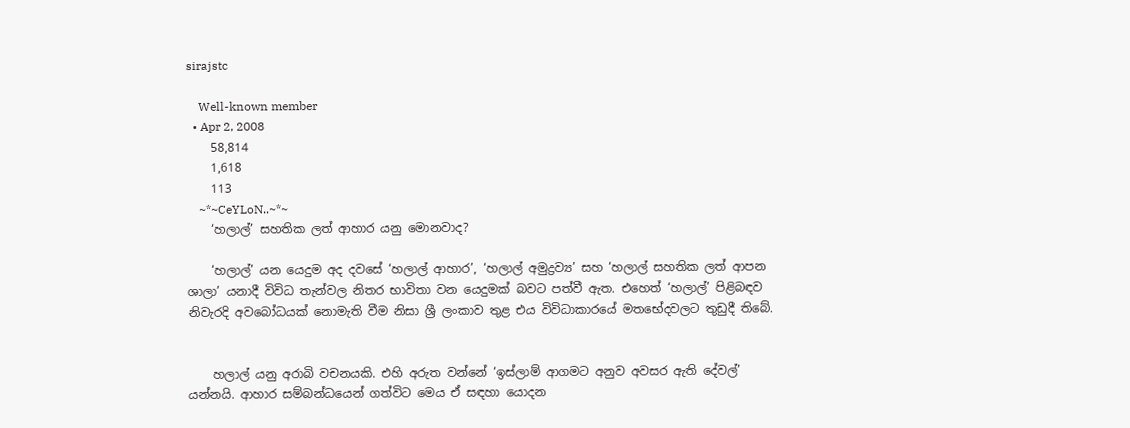sirajstc

    Well-known member
  • Apr 2, 2008
    58,814
    1,618
    113
    ~*~CeYLoN..~*~
    ‘හලාල්’ සහතික ලත් ආහාර යනු මොනවාද?

    ‘හලාල්’ යන යෙදුම අද දවසේ ‘හලාල් ආහාර’, ‘හලාල් අමුද්‍රව්‍ය’ සහ ‘හලාල් සහතික ලත් ආපන ශාලා’ යනාදී විවිධ තැන්වල නිතර භාවිතා වන යෙදුමක් බවට පත්වී ඇත. එහෙත් ‘හලාල්’ පිළිබඳව නිවැරදි අවබෝධයක් නොමැති වීම නිසා ශ්‍රී ලංකාව තුළ එය විවිධාකාරයේ මතභේදවලට තුඩුදී තිබේ.


    හලාල් යනු අරාබි වචනයකි. එහි අරුත වන්නේ ‘ඉස්ලාම් ආගමට අනුව අවසර ඇති දේවල්’ යන්නයි. ආහාර සම්බන්ධයෙන් ගත්විට මෙය ඒ සඳහා යොදන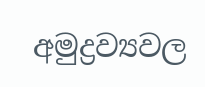අමුද්‍රව්‍යවල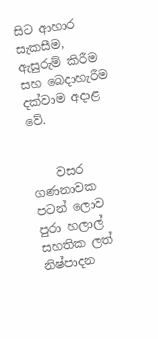සිට ආහාර සැකසීම, ඇසුරුම් කිරීම සහ බෙදාහැරීම දක්වාම අදාළ වේ.


    වසර ගණනාවක පටන් ලොව පුරා හලාල් සහතික ලත් නිෂ්පාදන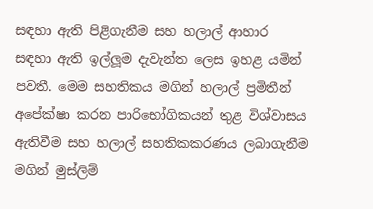සඳහා ඇති පිළිගැනීම සහ හලාල් ආහාර සඳහා ඇති ඉල්ලූම දැවැන්ත ලෙස ඉහළ යමින් පවතී. මෙම සහතිකය මගින් හලාල් ප්‍රමිතීන් අපේක්ෂා කරන පාරිභෝගිකයන් තුළ විශ්වාසය ඇතිවීම සහ හලාල් සහතිකකරණය ලබාගැනීම මගින් මුස්ලිම්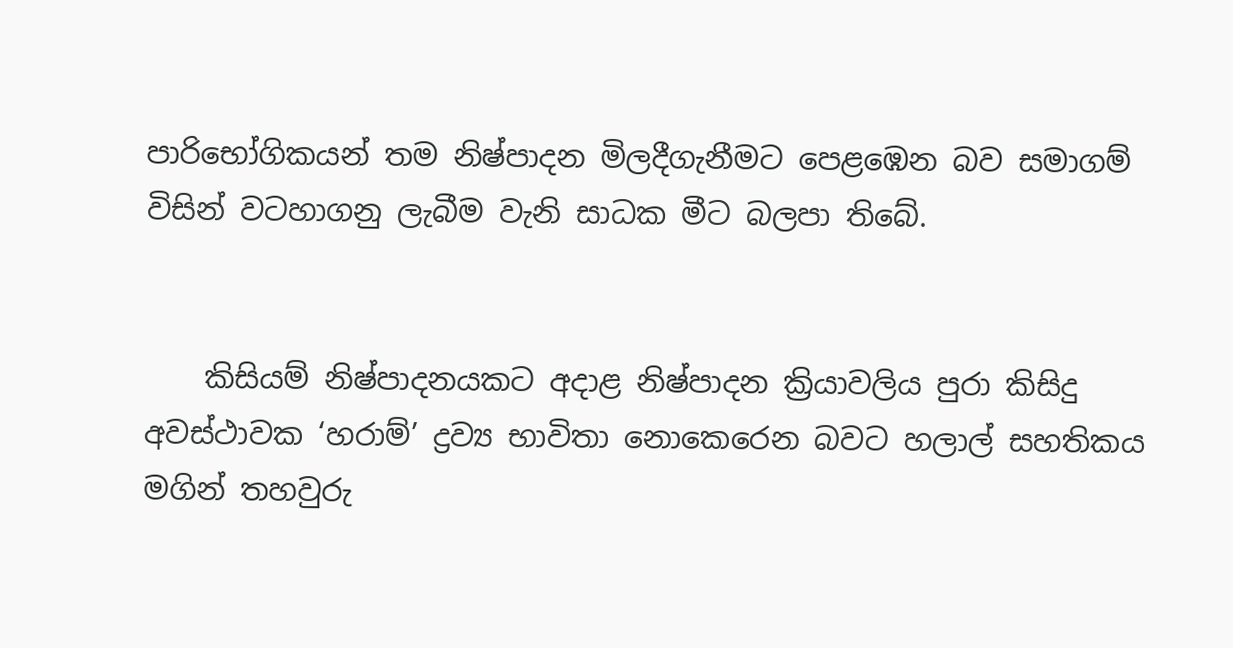පාරිභෝගිකයන් තම නිෂ්පාදන මිලදීගැනීමට පෙළඹෙන බව සමාගම් විසින් වටහාගනු ලැබීම වැනි සාධක මීට බලපා තිබේ.


    කිසියම් නිෂ්පාදනයකට අදාළ නිෂ්පාදන ක්‍රියාවලිය පුරා කිසිදු අවස්ථාවක ‘හරාම්’ ද්‍රව්‍ය භාවිතා නොකෙරෙන බවට හලාල් සහතිකය මගින් තහවුරු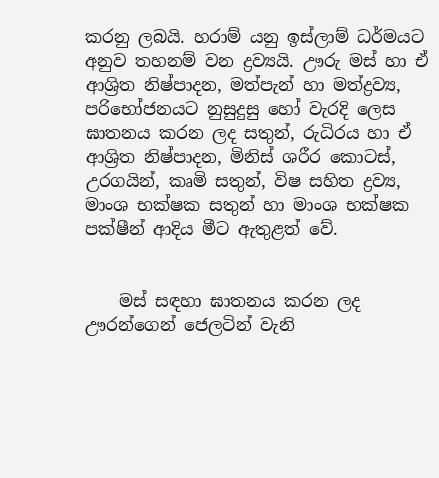කරනු ලබයි. හරාම් යනු ඉස්ලාම් ධර්මයට අනුව තහනම් වන ද්‍රව්‍යයි. ඌරු මස් හා ඒ ආශ්‍රිත නිෂ්පාදන, මත්පැන් හා මත්ද්‍රව්‍ය, පරිභෝජනයට නුසුදුසු හෝ වැරදි ලෙස ඝාතනය කරන ලද සතුන්, රුධිරය හා ඒ ආශ්‍රිත නිෂ්පාදන, මිනිස් ශරීර කොටස්, උරගයින්, කෘමි සතුන්, විෂ සහිත ද්‍රව්‍ය, මාංශ භක්ෂක සතුන් හා මාංශ භක්ෂක පක්ෂීන් ආදිය මීට ඇතුළත් වේ.


    මස් සඳහා ඝාතනය කරන ලද ඌරන්ගෙන් ජෙලටින් වැනි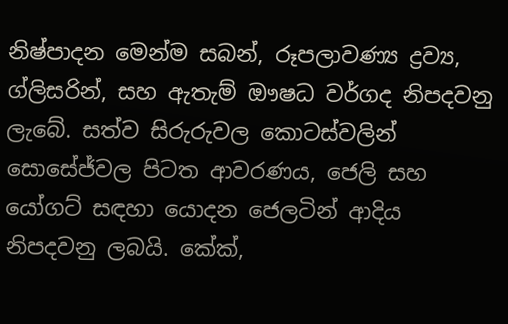නිෂ්පාදන මෙන්ම සබන්, රූපලාවණ්‍ය ද්‍රව්‍ය, ග්ලිසරින්, සහ ඇතැම් ඖෂධ වර්ගද නිපදවනු ලැබේ. සත්ව සිරුරුවල කොටස්වලින් සොසේජ්වල පිටත ආවරණය, ජෙලි සහ යෝගට් සඳහා යොදන ජෙලටින් ආදිය නිපදවනු ලබයි. කේක්,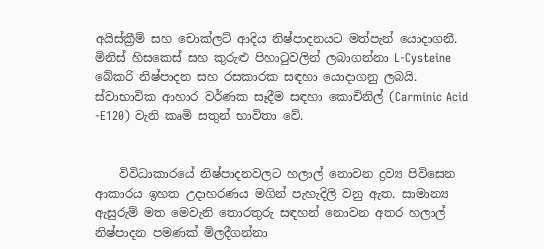අයිස්ක්‍රීම් සහ චොක්ලට් ආදිය නිෂ්පාදනයට මත්පැන් යොදාගනී. මිනිස් හිසකෙස් සහ කුරුළු පිහාටුවලින් ලබාගන්නා L-Cysteine බේකරි නිෂ්පාදන සහ රසකාරක සඳහා යොදාගනු ලබයි. ස්වාභාවික ආහාර වර්ණක සෑදීම සඳහා කොචිනිල් (Carminic Acid -E120) වැනි කෘමි සතුන් භාවිතා වේ.


    විවිධාකාරයේ නිෂ්පාදනවලට හලාල් නොවන ද්‍රව්‍ය පිවිසෙන ආකාරය ඉහත උදාහරණය මගින් පැහැදිලි වනු ඇත. සාමාන්‍ය ඇසුරුම් මත මෙවැනි තොරතුරු සඳහන් නොවන අතර හලාල් නිෂ්පාදන පමණක් මිලදීගන්නා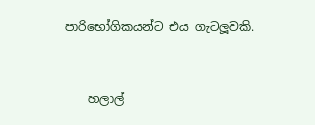පාරිභෝගිකයන්ට එය ගැටලූවකි.


    හලාල්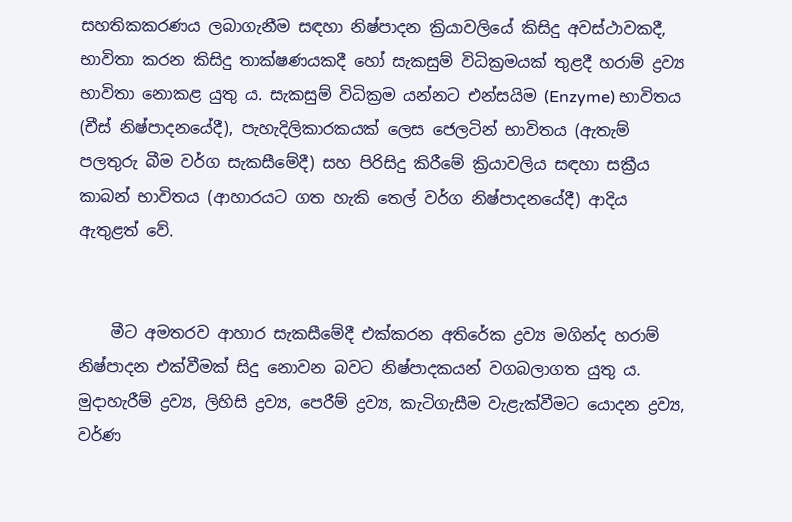සහතිකකරණය ලබාගැනීම සඳහා නිෂ්පාදන ක්‍රියාවලියේ කිසිදු අවස්ථාවකදී, භාවිතා කරන කිසිදු තාක්ෂණයකදී හෝ සැකසුම් විධික්‍රමයක් තුළදී හරාම් ද්‍රව්‍ය භාවිතා නොකළ යුතු ය. සැකසුම් විධික්‍රම යන්නට එන්සයිම (Enzyme) භාවිතය (චීස් නිෂ්පාදනයේදී), පැහැදිලිකාරකයක් ලෙස ජෙලටින් භාවිතය (ඇතැම් පලතුරු බීම වර්ග සැකසීමේදී) සහ පිරිසිදු කිරීමේ ක්‍රියාවලිය සඳහා සක්‍රීය කාබන් භාවිතය (ආහාරයට ගත හැකි තෙල් වර්ග නිෂ්පාදනයේදී) ආදිය ඇතුළත් වේ.


    මීට අමතරව ආහාර සැකසීමේදී එක්කරන අතිරේක ද්‍රව්‍ය මගින්ද හරාම් නිෂ්පාදන එක්වීමක් සිදු නොවන බවට නිෂ්පාදකයන් වගබලාගත යුතු ය. මුදාහැරීම් ද්‍රව්‍ය, ලිහිසි ද්‍රව්‍ය, පෙරීම් ද්‍රව්‍ය, කැටිගැසීම වැළැක්වීමට යොදන ද්‍රව්‍ය, වර්ණ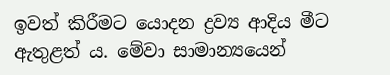ඉවත් කිරීමට යොදන ද්‍රව්‍ය ආදිය මීට ඇතුළත් ය. මේවා සාමාන්‍යයෙන්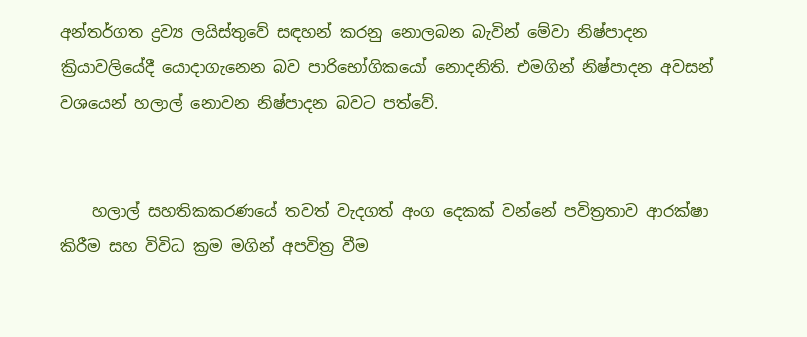අන්තර්ගත ද්‍රව්‍ය ලයිස්තුවේ සඳහන් කරනු නොලබන බැවින් මේවා නිෂ්පාදන ක්‍රියාවලියේදී යොදාගැනෙන බව පාරිභෝගිකයෝ නොදනිති. එමගින් නිෂ්පාදන අවසන් වශයෙන් හලාල් නොවන නිෂ්පාදන බවට පත්වේ.


    හලාල් සහතිකකරණයේ තවත් වැදගත් අංග දෙකක් වන්නේ පවිත්‍රතාව ආරක්ෂා කිරීම සහ විවිධ ක්‍රම මගින් අපවිත්‍ර වීම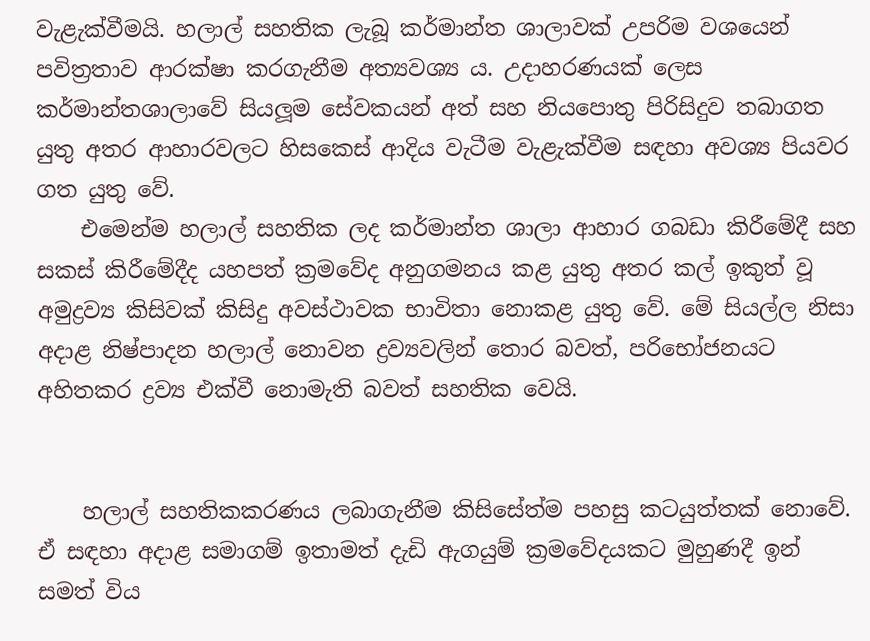වැළැක්වීමයි. හලාල් සහතික ලැබූ කර්මාන්ත ශාලාවක් උපරිම වශයෙන් පවිත්‍රතාව ආරක්ෂා කරගැනීම අත්‍යවශ්‍ය ය. උදාහරණයක් ලෙස කර්මාන්තශාලාවේ සියලූම සේවකයන් අත් සහ නියපොතු පිරිසිදුව තබාගත යුතු අතර ආහාරවලට හිසකෙස් ආදිය වැටීම වැළැක්වීම සඳහා අවශ්‍ය පියවර ගත යුතු වේ.
    එමෙන්ම හලාල් සහතික ලද කර්මාන්ත ශාලා ආහාර ගබඩා කිරීමේදී සහ සකස් කිරීමේදීද යහපත් ක්‍රමවේද අනුගමනය කළ යුතු අතර කල් ඉකුත් වූ අමුද්‍රව්‍ය කිසිවක් කිසිදු අවස්ථාවක භාවිතා නොකළ යුතු වේ. මේ සියල්ල නිසා අදාළ නිෂ්පාදන හලාල් නොවන ද්‍රව්‍යවලින් තොර බවත්, පරිභෝජනයට අහිතකර ද්‍රව්‍ය එක්වී නොමැති බවත් සහතික වෙයි.


    හලාල් සහතිකකරණය ලබාගැනීම කිසිසේත්ම පහසු කටයුත්තක් නොවේ. ඒ සඳහා අදාළ සමාගම් ඉතාමත් දැඩි ඇගයුම් ක්‍රමවේදයකට මුහුණදී ඉන් සමත් විය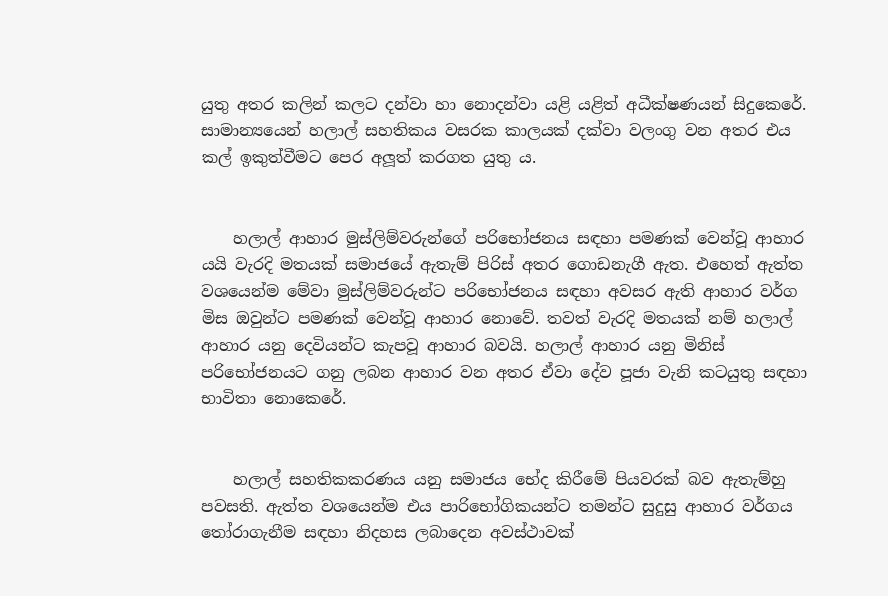යුතු අතර කලින් කලට දන්වා හා නොදන්වා යළි යළිත් අධීක්ෂණයන් සිදුකෙරේ. සාමාන්‍යයෙන් හලාල් සහතිකය වසරක කාලයක් දක්වා වලංගු වන අතර එය කල් ඉකුත්වීමට පෙර අලූත් කරගත යුතු ය.


    හලාල් ආහාර මුස්ලිම්වරුන්ගේ පරිභෝජනය සඳහා පමණක් වෙන්වූ ආහාර යයි වැරදි මතයක් සමාජයේ ඇතැම් පිරිස් අතර ගොඩනැගී ඇත. එහෙත් ඇත්ත වශයෙන්ම මේවා මුස්ලිම්වරුන්ට පරිභෝජනය සඳහා අවසර ඇති ආහාර වර්ග මිස ඔවුන්ට පමණක් වෙන්වූ ආහාර නොවේ. තවත් වැරදි මතයක් නම් හලාල් ආහාර යනු දෙවියන්ට කැපවූ ආහාර බවයි. හලාල් ආහාර යනු මිනිස් පරිභෝජනයට ගනු ලබන ආහාර වන අතර ඒවා දේව පූජා වැනි කටයුතු සඳහා භාවිතා නොකෙරේ.


    හලාල් සහතිකකරණය යනු සමාජය භේද කිරීමේ පියවරක් බව ඇතැම්හු පවසති. ඇත්ත වශයෙන්ම එය පාරිභෝගිකයන්ට තමන්ට සුදුසු ආහාර වර්ගය තෝරාගැනීම සඳහා නිදහස ලබාදෙන අවස්ථාවක්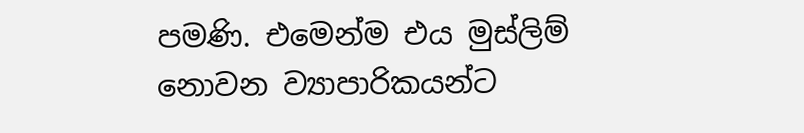පමණි. එමෙන්ම එය මුස්ලිම් නොවන ව්‍යාපාරිකයන්ට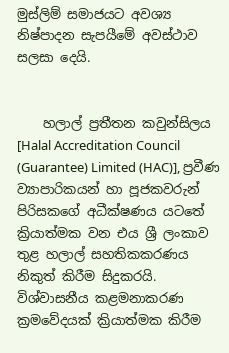මුස්ලිම් සමාජයට අවශ්‍ය නිෂ්පාදන සැපයීමේ අවස්ථාව සලසා දෙයි.


    හලාල් ප්‍රතීතන කවුන්සිලය [Halal Accreditation Council (Guarantee) Limited (HAC)], ප්‍රවීණ ව්‍යාපාරිකයන් හා පූජකවරුන් පිරිසකගේ අධීක්ෂණය යටතේ ක්‍රියාත්මක වන එය ශ්‍රී ලංකාව තුළ හලාල් සහතිකකරණය නිකුත් කිරීම සිදුකරයි. විශ්වාසනීය කළමනාකරණ ක්‍රමවේදයක් ක්‍රියාත්මක කිරීම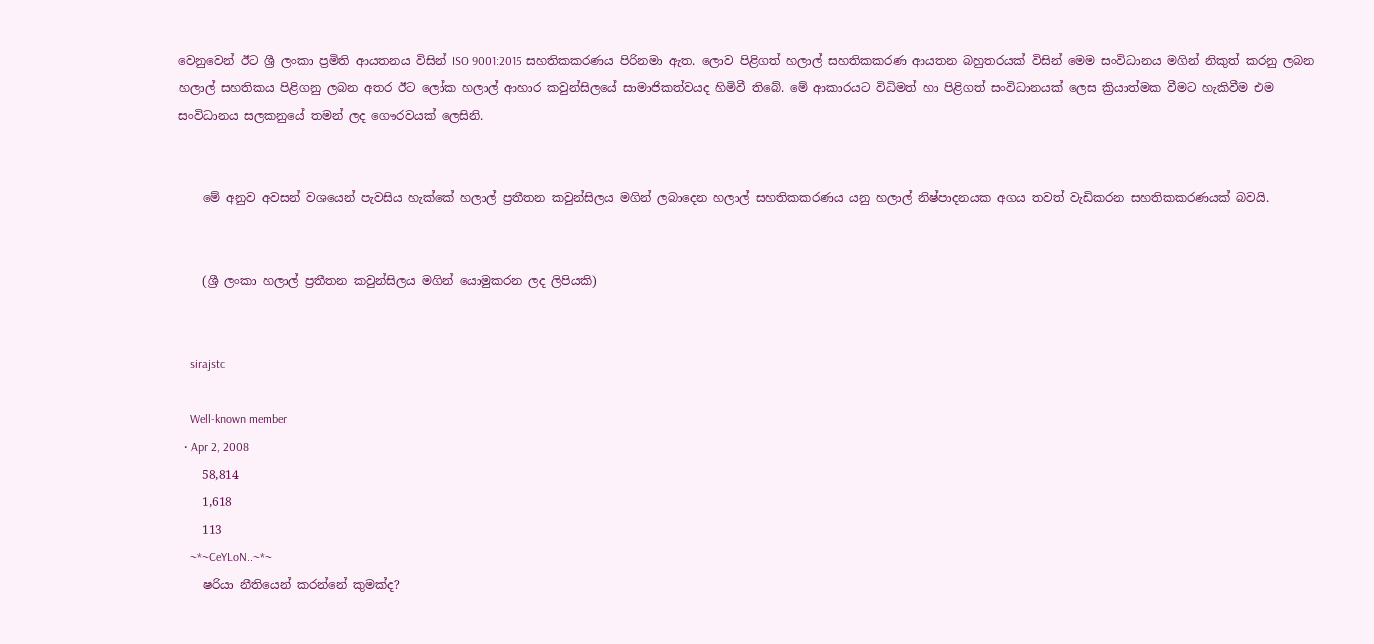වෙනුවෙන් ඊට ශ්‍රී ලංකා ප්‍රමිති ආයතනය විසින් ISO 9001:2015 සහතිකකරණය පිරිනමා ඇත. ලොව පිළිගත් හලාල් සහතිකකරණ ආයතන බහුතරයක් විසින් මෙම සංවිධානය මගින් නිකුත් කරනු ලබන හලාල් සහතිකය පිළිගනු ලබන අතර ඊට ලෝක හලාල් ආහාර කවුන්සිලයේ සාමාජිකත්වයද හිමිවී තිබේ. මේ ආකාරයට විධිමත් හා පිළිගත් සංවිධානයක් ලෙස ක්‍රියාත්මක වීමට හැකිවීම එම සංවිධානය සලකනුයේ තමන් ලද ගෞරවයක් ලෙසිනි.


    මේ අනුව අවසන් වශයෙන් පැවසිය හැක්කේ හලාල් ප්‍රතීතන කවුන්සිලය මගින් ලබාදෙන හලාල් සහතිකකරණය යනු හලාල් නිෂ්පාදනයක අගය තවත් වැඩිකරන සහතිකකරණයක් බවයි.


    (ශ්‍රී ලංකා හලාල් ප්‍රතීතන කවුන්සිලය මගින් යොමුකරන ලද ලිපියකි)


    sirajstc

    Well-known member
  • Apr 2, 2008
    58,814
    1,618
    113
    ~*~CeYLoN..~*~
    ෂරියා නීතියෙන් කරන්නේ කුමක්ද?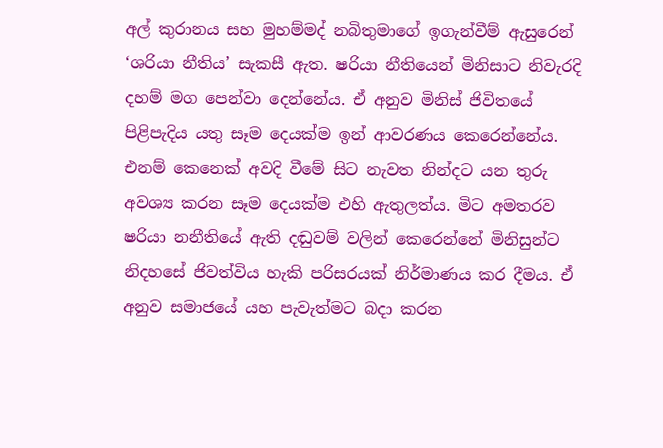අල් කුරානය සහ මුහම්මද් නබිතුමාගේ ඉගැන්වීම් ඇසුරෙන් ‘ශරියා නීතිය’ සැකසී ඇත. ෂරියා නීතියෙන් මිනිසාට නිවැරදි දහම් මග පෙන්වා දෙන්නේය. ඒ අනුව මිනිස් ජිවිතයේ පිළිපැදිය යතු සෑම දෙයක්ම ඉන් ආවරණය කෙරෙන්නේය. එනම් කෙනෙක් අවදි වීමේ සිට නැවත නින්දට යන තුරු අවශ්‍ය කරන සෑම දෙයක්ම එහි ඇතුලත්ය. මිට අමතරව ෂරියා නනීතියේ ඇති දඬුවම් වලින් කෙරෙන්නේ මිනිසුන්ට නිදහසේ ජිවත්විය හැකි පරිසරයක් නිර්මාණය කර දීමය. ඒ අනුව සමාජයේ යහ පැවැත්මට බදා කරන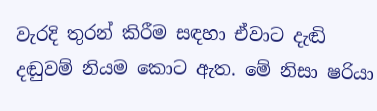වැරදි තුරන් කිරීම සඳහා ඒවාට දැඬි දඬුවම් නියම කොට ඇත. මේ නිසා ෂරියා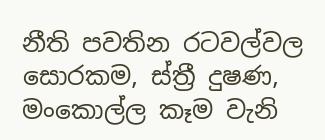නීති පවතින රටවල්වල සොරකම, ස්ත්‍රී දුෂණ, මංකොල්ල කෑම වැනි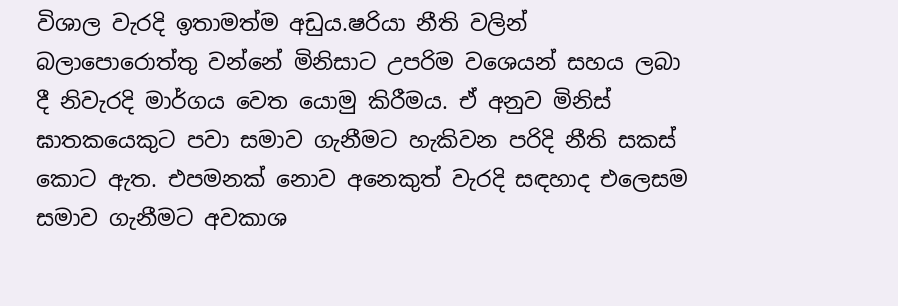විශාල වැරදි ඉතාමත්ම අඩුය.ෂරියා නීති වලින් බලාපොරොත්තු වන්නේ මිනිසාට උපරිම වශෙයන් සහය ලබා දී නිවැරදි මාර්ගය වෙත යොමු කිරීමය. ඒ අනුව මිනිස් ඝාතකයෙකුට පවා සමාව ගැනීමට හැකිවන පරිදි නීති සකස් කොට ඇත. එපමනක් නොව අනෙකුත් වැරදි සඳහාද එලෙසම සමාව ගැනීමට අවකාශ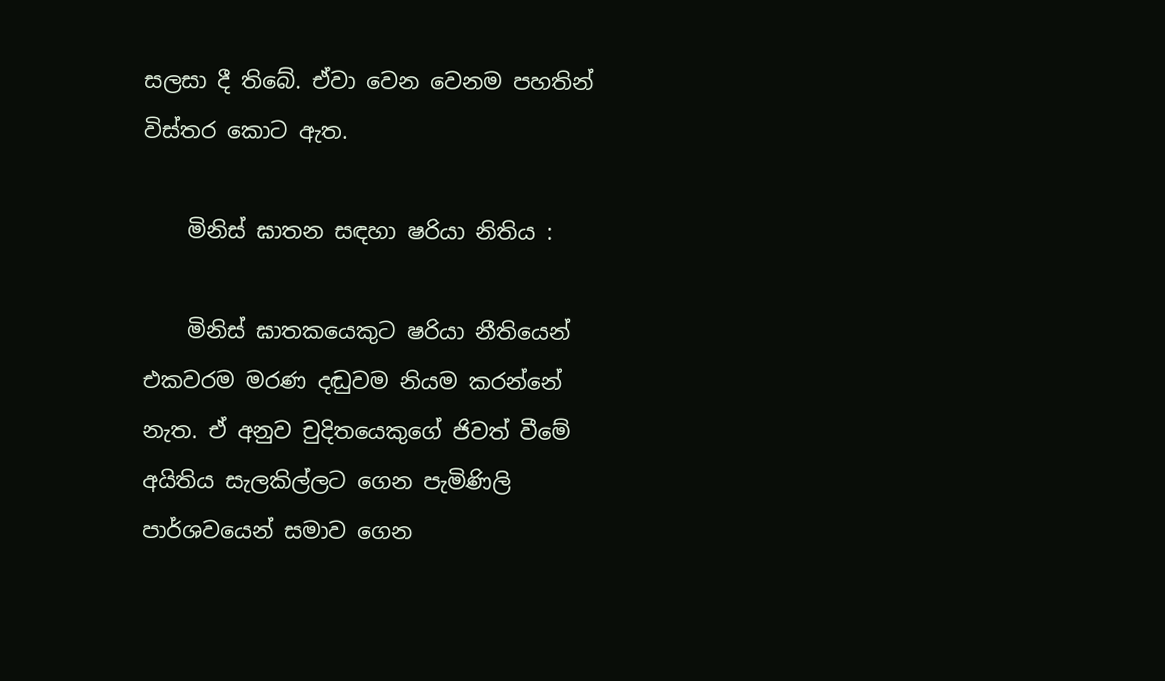සලසා දී තිබේ. ඒවා වෙන වෙනම පහතින් විස්තර කොට ඇත.

    මිනිස් ඝාතන සඳහා ෂරියා නිතිය :

    මිනිස් ඝාතකයෙකුට ෂරියා නීතියෙන් එකවරම මරණ දඬුවම නියම කරන්නේ නැත. ඒ අනුව චුදිතයෙකුගේ ජිවත් වීමේ අයිතිය සැලකිල්ලට ගෙන පැමිණිලි පාර්ශවයෙන් සමාව ගෙන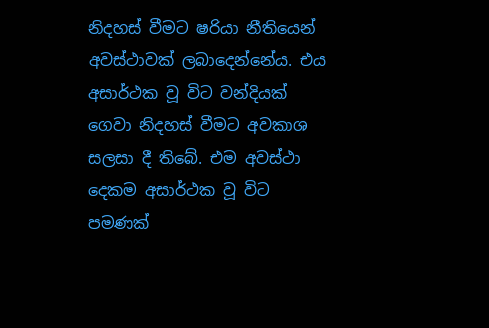නිදහස් වීමට ෂරියා නීතියෙන් අවස්ථාවක් ලබාදෙන්නේය. එය අසාර්ථක වූ විට වන්දියක් ගෙවා නිදහස් වීමට අවකාශ සලසා දී තිබේ. එම අවස්ථා දෙකම අසාර්ථක වූ විට පමණක්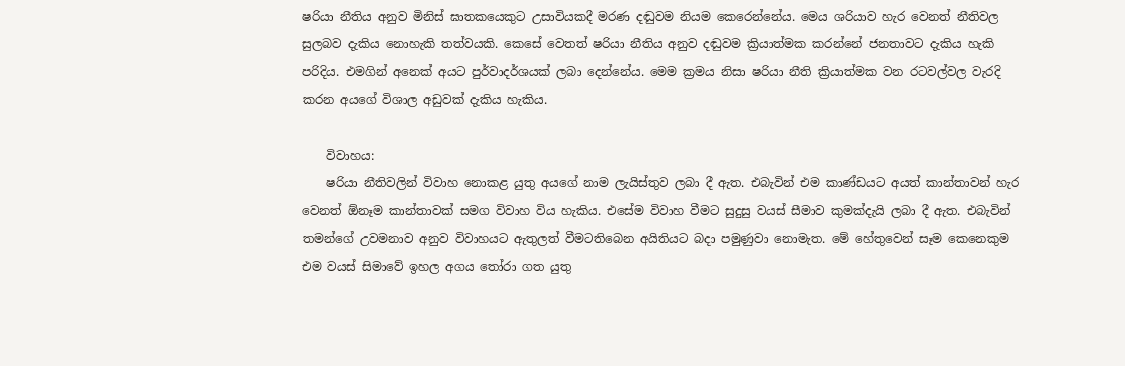ෂරියා නීතිය අනුව මිනිස් ඝාතකයෙකුට උසාවියකදී මරණ දඬුවම නියම කෙරෙන්නේය. මෙය ශරියාව හැර වෙනත් නීතිවල සුලබව දැකිය නොහැකි තත්වයකි. කෙසේ වෙතත් ෂරියා නීතිය අනුව දඬුවම ක්‍රියාත්මක කරන්නේ ජනතාවට දැකිය හැකි පරිදිය. එමගින් අනෙක් අයට පුර්වාදර්ශයක් ලබා දෙන්නේය. මෙම ක්‍රමය නිසා ෂරියා නීති ක්‍රියාත්මක වන රටවල්වල වැරදි කරන අයගේ විශාල අඩුවක් දැකිය හැකිය.

    විවාහය:
    ෂරියා නීතිවලින් විවාහ නොකළ යුතු අයගේ නාම ලැයිස්තුව ලබා දී ඇත. එබැවින් එම කාණ්ඩයට අයත් කාන්තාවන් හැර වෙනත් ඕනෑම කාන්තාවක් සමග විවාහ විය හැකිය. එසේම විවාහ වීමට සුදුසු වයස් සීමාව කුමක්දැයි ලබා දී ඇත. එබැවින් තමන්ගේ උවමනාව අනුව විවාහයට ඇතුලත් වීමටතිබෙන අයිතියට බදා පමුණුවා නොමැත. මේ හේතුවෙන් සෑම කෙනෙකුම එම වයස් සිමාවේ ඉහල අගය තෝරා ගත යුතු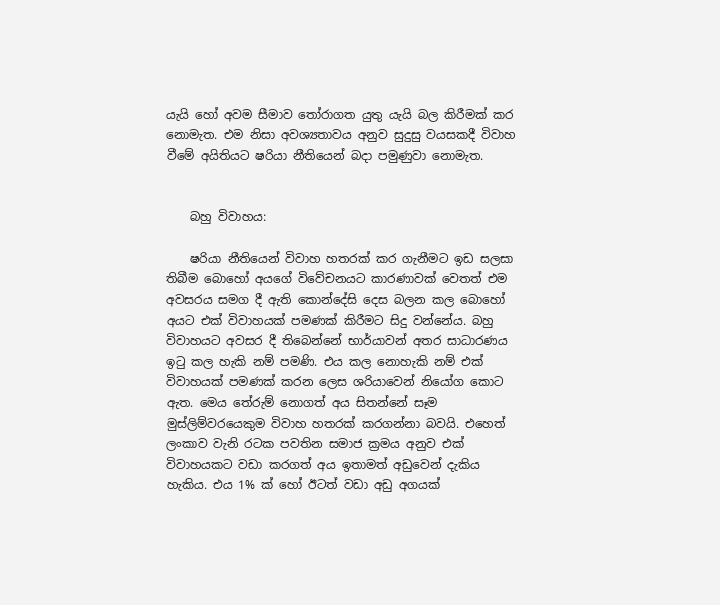යැයි හෝ අවම සීමාව තෝරාගත යුතු යැයි බල කිරීමක් කර නොමැත. එම නිසා අවශ්‍යතාවය අනුව සුදුසු වයසකදී විවාහ වීමේ අයිතියට ෂරියා නීතියෙන් බදා පමුණුවා නොමැත.


    බහු විවාහය:

    ෂරියා නීතියෙන් විවාහ හතරක් කර ගැනීමට ඉඩ සලසා තිබීම බොහෝ අයගේ විවේචනයට කාරණාවක් වෙතත් එම අවසරය සමග දී ඇති කොන්දේසි දෙස බලන කල බොහෝ අයට එක් විවාහයක් පමණක් කිරීමට සිදු වන්නේය. බහු විවාහයට අවසර දී තිබෙන්නේ භාර්යාවන් අතර සාධාරණය ඉටු කල හැකි නම් පමණි. එය කල නොහැකි නම් එක් විවාහයක් පමණක් කරන ලෙස ශරියාවෙන් නියෝග කොට ඇත. මෙය තේරුම් නොගත් අය සිතන්නේ සෑම මුස්ලිම්වරයෙකුම විවාහ හතරක් කරගන්නා බවයි. එහෙත් ලංකාව වැනි රටක පවතින සමාජ ක්‍රමය අනුව එක් විවාහයකට වඩා කරගත් අය ඉතාමත් අඩුවෙන් දැකිය හැකිය. එය 1% ක් හෝ ඊටත් වඩා අඩු අගයක්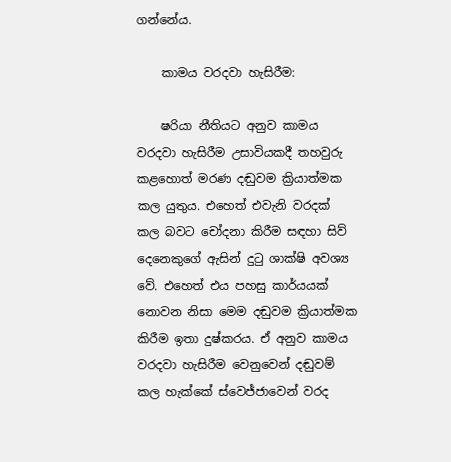ගන්නේය.

    කාමය වරදවා හැසිරීම:

    ෂරියා නීතියට අනුව කාමය වරදවා හැසිරීම උසාවියකදී තහවුරු කළහොත් මරණ දඬුවම ක්‍රියාත්මක කල යුතුය. එහෙත් එවැනි වරදක් කල බවට චෝදනා කිරීම සඳහා සිව් දෙනෙකුගේ ඇසින් දුටු ශාක්ෂි අවශ්‍ය වේ. එහෙත් එය පහසු කාර්යයක් නොවන නිසා මෙම දඬුවම ක්‍රියාත්මක කිරීම ඉතා දුෂ්කරය. ඒ අනුව කාමය වරදවා හැසිරීම වෙනුවෙන් දඬුවම් කල හැක්කේ ස්වෙජ්ජාවෙන් වරද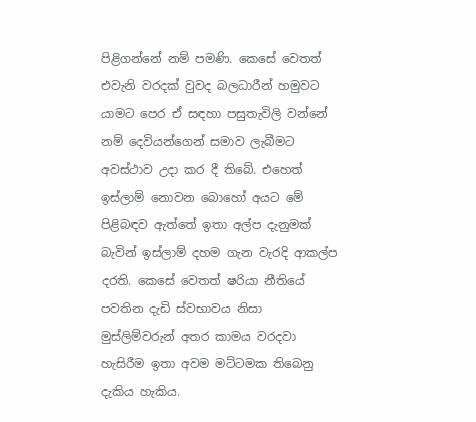පිළිගන්නේ නම් පමණි. කෙසේ වෙතත් එවැනි වරදක් වුවද බලධාරීන් හමුවට යාමට පෙර ඒ සඳහා පසුතැවිලි වන්නේ නම් දෙවියන්ගෙන් සමාව ලැබීමට අවස්ථාව උදා කර දී තිබේ. එහෙත් ඉස්ලාම් නොවන බොහෝ අයට මේ පිළිබඳව ඇත්තේ ඉතා අල්ප දැනුමක් බැවින් ඉස්ලාම් දහම ගැන වැරදි ආකල්ප දරති. කෙසේ වෙතත් ෂරියා නීතියේ පවතින දැඩි ස්වභාවය නිසා මුස්ලිම්වරුන් අතර කාමය වරදවා හැසිරීම ඉතා අවම මට්ටමක තිබෙනු දැකිය හැකිය.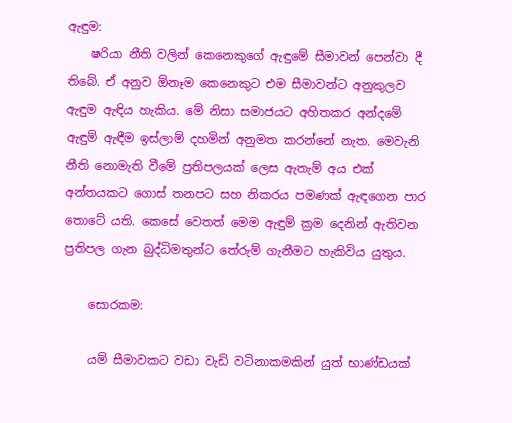ඇඳුම:
    ෂරියා නීති වලින් කෙනෙකුගේ ඇඳුමේ සීමාවන් පෙන්වා දී තිබේ. ඒ අනුව ඕනෑම කෙනෙකුට එම සීමාවන්ට අනුකුලව ඇඳුම ඇඳිය හැකිය. මේ නිසා සමාජයට අහිතකර අන්දමේ ඇඳුම් ඇඳීම ඉස්ලාම් දහමින් අනුමත කරන්නේ නැත. මෙවැනි නීති නොමැති වීමේ ප්‍රතිපලයක් ලෙස ඇතැම් අය එක් අන්තයකට ගොස් තනපට සහ නිකරය පමණක් ඇඳගෙන පාර තොටේ යති. කෙසේ වෙතත් මෙම ඇඳුම් ක්‍රම දෙනින් ඇතිවන ප්‍රතිපල ගැන බුද්ධිමතුන්ට තේරුම් ගැනීමට හැකිවිය යුතුය.

    සොරකම:

    යම් සීමාවකට වඩා වැඩි වටිනාකමකින් යුත් භාණ්ඩයක්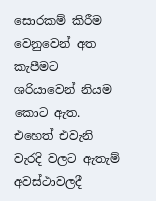සොරකම් කිරීම වෙනුවෙන් අත කැපීමට ශරියාවෙන් නියම කොට ඇත. එහෙත් එවැනි වැරදි වලට ඇතැම් අවස්ථාවලදී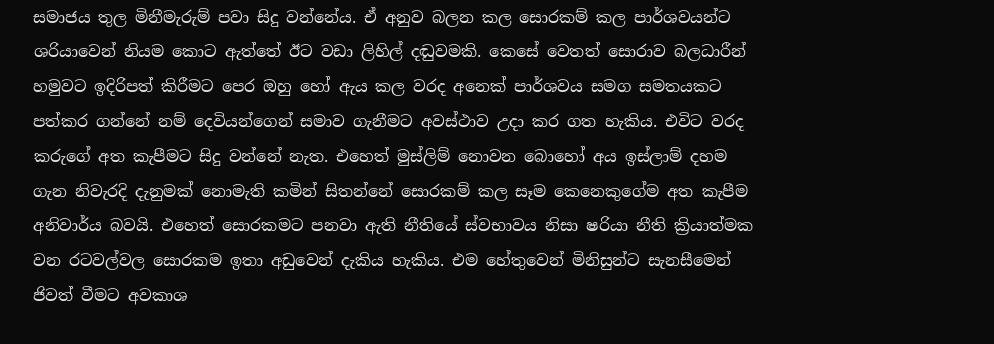සමාජය තුල මිනීමැරුම් පවා සිදු වන්නේය. ඒ අනුව බලන කල සොරකම් කල පාර්ශවයන්ට ශරියාවෙන් නියම කොට ඇත්තේ ඊට වඩා ලිහිල් දඬුවමකි. කෙසේ වෙතත් සොරාව බලධාරීන් හමුවට ඉදිරිපත් කිරීමට පෙර ඔහු හෝ ඇය කල වරද අනෙක් පාර්ශවය සමග සමතයකට පත්කර ගන්නේ නම් දෙවියන්ගෙන් සමාව ගැනීමට අවස්ථාව උදා කර ගත හැකිය. එවිට වරද කරුගේ අත කැපීමට සිදු වන්නේ නැත. එහෙත් මුස්ලිම් නොවන බොහෝ අය ඉස්ලාම් දහම ගැන නිවැරදි දැනුමක් නොමැති කමින් සිතන්නේ සොරකම් කල සෑම කෙනෙකුගේම අත කැපීම අනිවාර්ය බවයි. එහෙත් සොරකමට පනවා ඇති නීතියේ ස්වභාවය නිසා ෂරියා නීති ක්‍රියාත්මක වන රටවල්වල සොරකම ඉතා අඩුවෙන් දැකිය හැකිය. එම හේතුවෙන් මිනිසුන්ට සැනසීමෙන් ජිවත් වීමට අවකාශ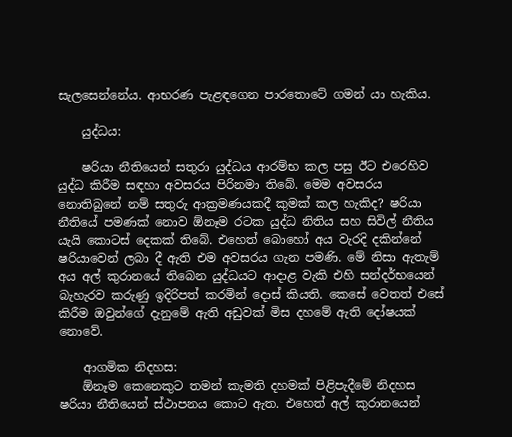සැලසෙන්නේය. ආභරණ පැළඳගෙන පාරතොටේ ගමන් යා හැකිය.

    යුද්ධය:

    ෂරියා නීතියෙන් සතුරා යුද්ධය ආරම්භ කල පසු ඊට එරෙහිව යුද්ධ කිරීම සඳහා අවසරය පිරිනමා තිබේ. මෙම අවසරය නොතිබුනේ නම් සතුරු ආක්‍රමණයකදී කුමක් කල හැකිද? ෂරියා නීතියේ පමණක් නොව ඕනෑම රටක යුද්ධ නිතිය සහ සිවිල් නීතිය යැයි කොටස් දෙකක් තිබේ. එහෙත් බොහෝ අය වැරදි දකින්නේ ෂරියාවෙන් ලබා දී ඇති එම අවසරය ගැන පමණි. මේ නිසා ඇතැම් අය අල් කුරානයේ තිබෙන යුද්ධයට ආදාළ වැකි එහි සන්දර්භයෙන් බැහැරව කරුණු ඉදිරිපත් කරමින් දොස් කියති. කෙසේ වෙතත් එසේ කිරීම ඔවුන්ගේ දැනුමේ ඇති අඩුවක් මිස දහමේ ඇති දෝෂයක් නොවේ.

    ආගමික නිදහස:
    ඕනෑම කෙනෙකුට තමන් කැමති දහමක් පිළිපැදීමේ නිදහස ෂරියා නීතියෙන් ස්ථාපනය කොට ඇත. එහෙත් අල් කුරානයෙන්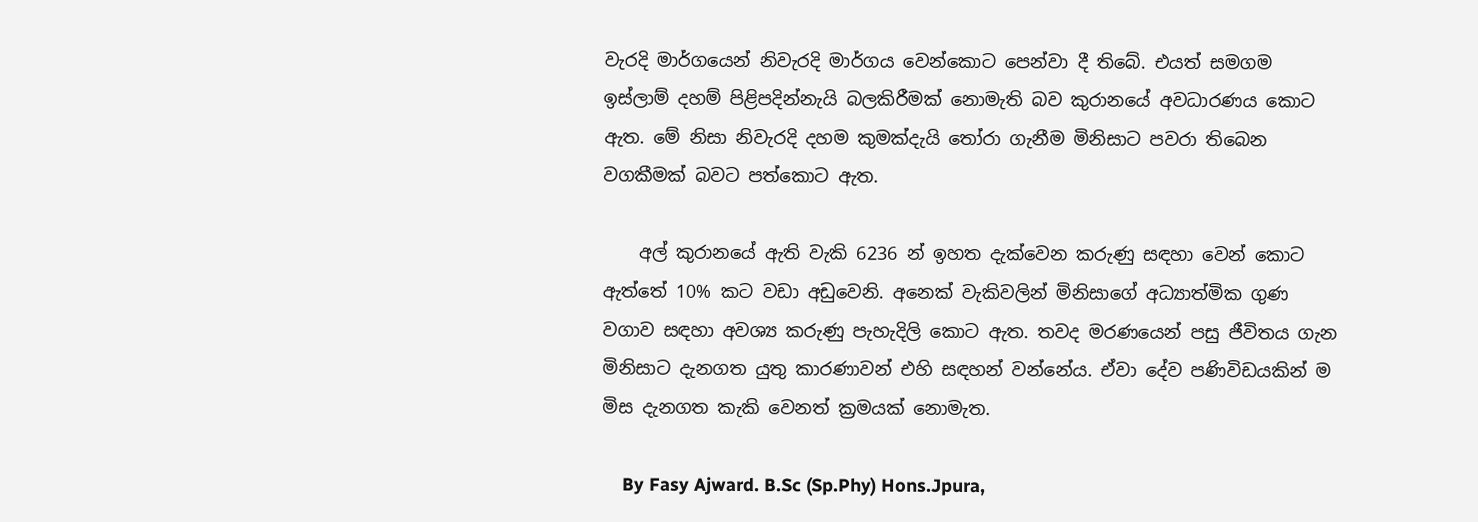වැරදි මාර්ගයෙන් නිවැරදි මාර්ගය වෙන්කොට පෙන්වා දී තිබේ. එයත් සමගම ඉස්ලාම් දහම් පිළිපදින්නැයි බලකිරීමක් නොමැති බව කුරානයේ අවධාරණය කොට ඇත. මේ නිසා නිවැරදි දහම කුමක්දැයි තෝරා ගැනීම මිනිසාට පවරා තිබෙන වගකීමක් බවට පත්කොට ඇත.

    අල් කුරානයේ ඇති වැකි 6236 න් ඉහත දැක්වෙන කරුණු සඳහා වෙන් කොට ඇත්තේ 10% කට වඩා අඩුවෙනි. අනෙක් වැකිවලින් මිනිසාගේ අධ්‍යාත්මික ගුණ වගාව සඳහා අවශ්‍ය කරුණු පැහැදිලි කොට ඇත. තවද මරණයෙන් පසු ජීවිතය ගැන මිනිසාට දැනගත යුතු කාරණාවන් එහි සඳහන් වන්නේය. ඒවා දේව පණිවිඩයකින් ම මිස දැනගත කැකි වෙනත් ක්‍රමයක් නොමැත.

    By Fasy Ajward. B.Sc (Sp.Phy) Hons.Jpura,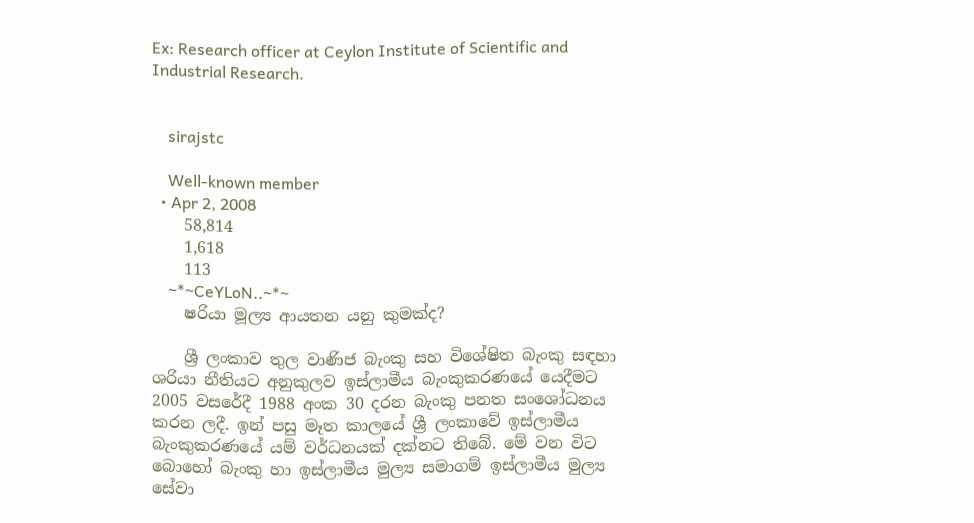Ex: Research officer at Ceylon Institute of Scientific and Industrial Research.


    sirajstc

    Well-known member
  • Apr 2, 2008
    58,814
    1,618
    113
    ~*~CeYLoN..~*~
    ෂරියා මූල්‍ය ආයතන යනු කුමක්ද?

    ශ්‍රී ලංකාව තුල වාණිජ බැංකු සහ විශේෂිත බැංකු සඳහා ශරියා නීතියට අනුකුලව ඉස්ලාමීය බැංකුකරණයේ යෙදීමට 2005 වසරේදී 1988 අංක 30 දරන බැංකු පනත සංශෝධනය කරන ලදී. ඉන් පසු මෑත කාලයේ ශ්‍රී ලංකාවේ ඉස්ලාමීය බැංකුකරණයේ යම් වර්ධනයක් දක්නට තිබේ. මේ වන විට බොහෝ බැංකු හා ඉස්ලාමීය මුල්‍ය සමාගම් ඉස්ලාමීය මුල්‍ය සේවා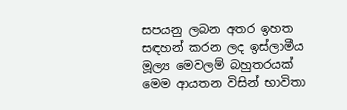සපයනු ලබන අතර ඉහත සඳහන් කරන ලද ඉස්ලාමීය මූල්‍ය මෙවලම් බහුතරයක් මෙම ආයතන විසින් භාවිතා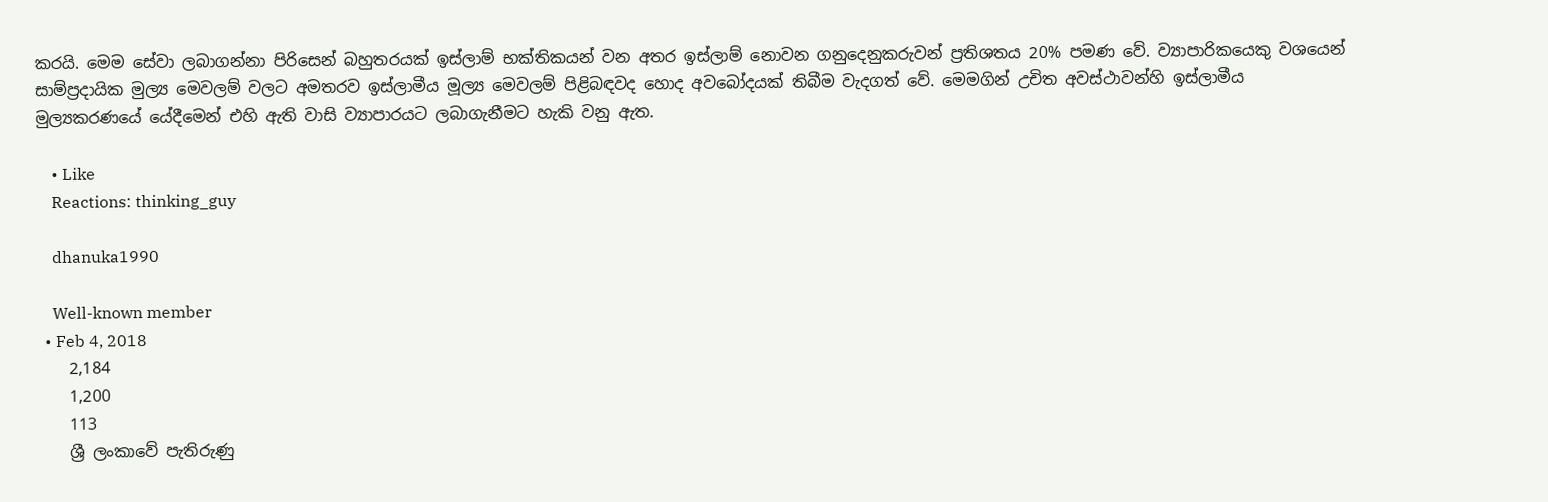කරයි. මෙම සේවා ලබාගන්නා පිරිසෙන් බහුතරයක් ඉස්ලාම් භක්තිකයන් වන අතර ඉස්ලාම් නොවන ගනුදෙනුකරුවන් ප්‍රතිශතය 20% පමණ වේ. ව්‍යාපාරිකයෙකු වශයෙන් සාම්ප්‍රදායික මුල්‍ය මෙවලම් වලට අමතරව ඉස්ලාමීය මූල්‍ය මෙවලම් පිළිබඳවද හොද අවබෝදයක් තිබීම වැදගත් වේ. මෙමගින් උචිත අවස්ථාවන්හි ඉස්ලාමීය මුල්‍යකරණයේ යේදීමෙන් එහි ඇති වාසි ව්‍යාපාරයට ලබාගැනීමට හැකි වනු ඇත.

    • Like
    Reactions: thinking_guy

    dhanuka1990

    Well-known member
  • Feb 4, 2018
    2,184
    1,200
    113
    ශ්‍රී ලංකාවේ පැතිරුණු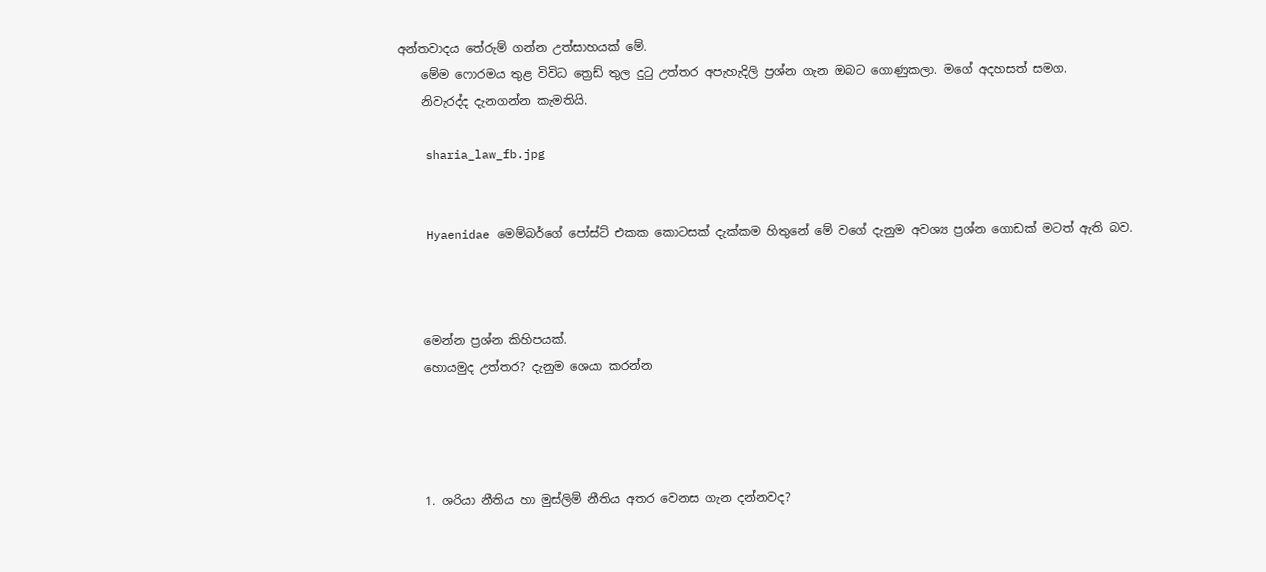අන්තවාදය තේරුම් ගන්න උත්සාහයක් මේ.
    මේම ෆොරමය තුළ විවිධ ත්‍රෙඩ් තුල දුටු උත්තර අපැහැදිලි ප්‍රශ්න ගැන ඔබට ගොණුකලා. මගේ අදහසත් සමග.
    නිවැරද්ද දැනගන්න කැමතියි.

    sharia_law_fb.jpg


    Hyaenidae මෙම්බර්ගේ පෝස්ට් එකක කොටසක් දැක්කම හිතුනේ මේ වගේ දැනුම අවශ්‍ය ප්‍රශ්න ගොඩක් මටත් ඇති බව.



    මෙන්න ප්‍රශ්න කිහිපයක්.
    හොයමුද උත්තර? දැනුම ශෙයා කරන්න




    1. ශරියා නීතිය හා මුස්ලිම් නීතිය අතර වෙනස ගැන දන්නවද?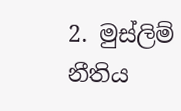2. මුස්ලිම් නීතිය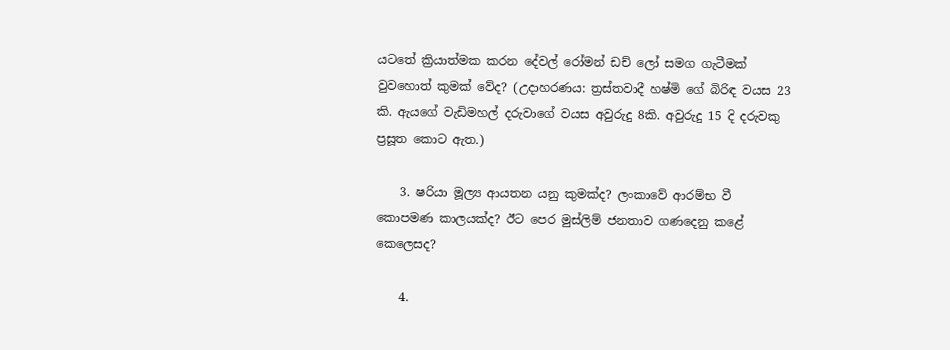යටතේ ක්‍රියාත්මක කරන දේවල් රෝමන් ඩච් ලෝ සමග ගැටීමක් වුවහොත් කුමක් වේද? (උදාහරණය: ත්‍රස්තවාදී හෂ්මි ගේ බිරිඳ වයස 23 කි. ඇයගේ වැඩිමහල් දරුවාගේ වයස අවුරුදු 8කි. අවුරුදු 15 දි දරුවකු ප්‍රසූත කොට ඇත.)

    3. ෂරියා මූල්‍ය ආයතන යනු කුමක්ද? ලංකාවේ ආරම්භ වී කොපමණ කාලයක්ද? ඊට පෙර මුස්ලිම් ජනතාව ගණදෙනු කළේ කෙලෙසද?

    4.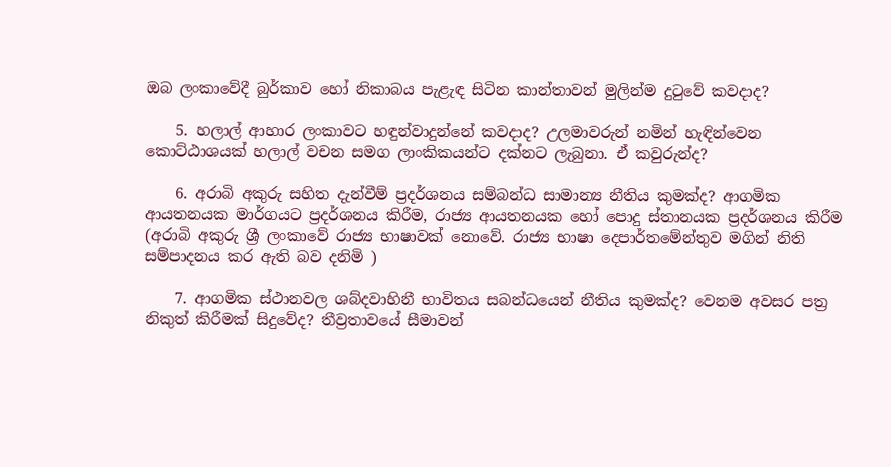ඔබ ලංකාවේදී බුර්කාව හෝ නිකාබය පැළැඳ සිටින කාන්තාවන් මුලින්ම දුටුවේ කවදාද?

    5. හලාල් ආහාර ලංකාවට හඳුන්වාදුන්නේ කවදාද? උලමාවරුන් නමින් හැඳින්වෙන කොට්ඨාශයක් හලාල් වචන සමග ලාංකිකයන්ට දක්නට ලැබුනා. ඒ කවුරුන්ද?

    6. අරාබි අකුරු සහිත දැන්වීම් ප්‍රදර්ශනය සම්බන්ධ සාමාන්‍ය නීතිය කුමක්ද? ආගමික ආයතනයක මාර්ගයට ප්‍රදර්ශනය කිරීම, රාජ්‍ය ආයතනයක හෝ පොදු ස්තානයක ප්‍රදර්ශනය කිරීම (අරාබි අකුරු ශ්‍රී ලංකාවේ රාජ්‍ය භාෂාවක් නොවේ. රාජ්‍ය භාෂා දෙපාර්තමේන්තුව මගින් නිති සම්පාදනය කර ඇති බව දනිමි )

    7. ආගමික ස්ථානවල ශබ්දවාහිනී භාවිතය සබන්ධයෙන් නීතිය කුමක්ද? වෙනම අවසර පත්‍ර නිකුත් කිරීමක් සිදුවේද? තීව්‍රතාවයේ සීමාවන්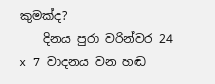කුමක්ද?
    දිනය පුරා වරින්වර 24 x 7 වාදනය වන හඬ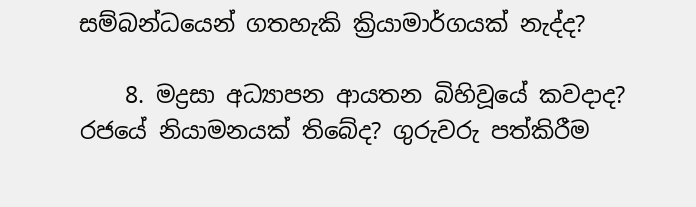සම්බන්ධයෙන් ගතහැකි ක්‍රියාමාර්ගයක් නැද්ද?

    8. මද්‍රසා අධ්‍යාපන ආයතන බිහිවූයේ කවදාද? රජයේ නියාමනයක් තිබේද? ගුරුවරු පත්කිරීම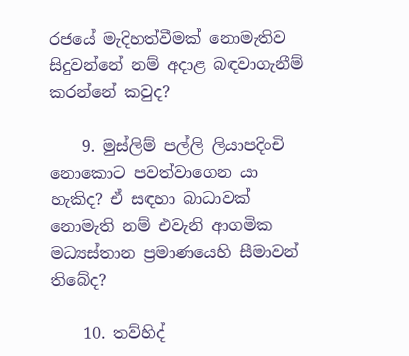රජයේ මැදිහත්වීමක් නොමැතිව සිදුවන්නේ නම් අදාළ බඳවාගැනීම් කරන්නේ කවුද?

    9. මුස්ලිම් පල්ලි ලියාපදිංචි නොකොට පවත්වාගෙන යා හැකිද? ඒ සඳහා බාධාවක් නොමැති නම් එවැනි ආගමික මධ්‍යස්තාන ප්‍රමාණයෙහි සීමාවන් තිබේද?

    10. තව්හිද්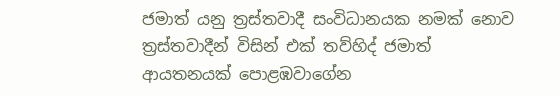ජමාත් යනු ත්‍රස්තවාදී සංවිධානයක නමක් නොව ත්‍රස්තවාදීන් විසින් එක් තව්හිද් ජමාත් ආයතනයක් පොළඹවාගේන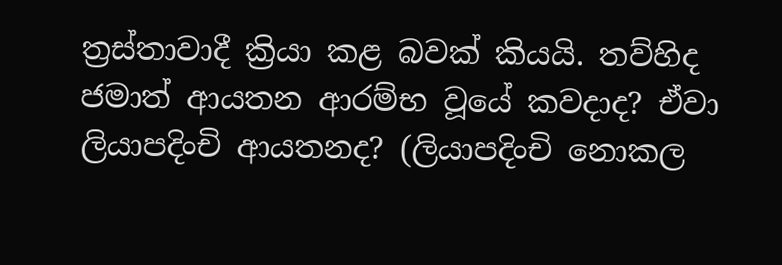ත්‍රස්තාවාදී ක්‍රියා කළ බවක් කියයි. තව්හිද ජමාත් ආයතන ආරම්භ වූයේ කවදාද? ඒවා ලියාපදිංචි ආයතනද? (ලියාපදිංචි නොකල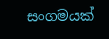සංගමයක්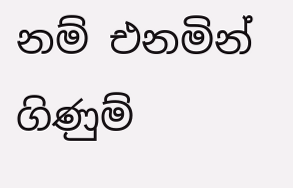නම් එනමින් ගිණුම්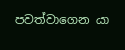පවත්වාගෙන යා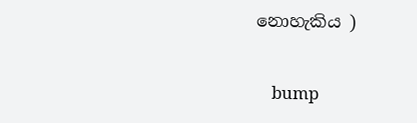නොහැකිය )

    bump